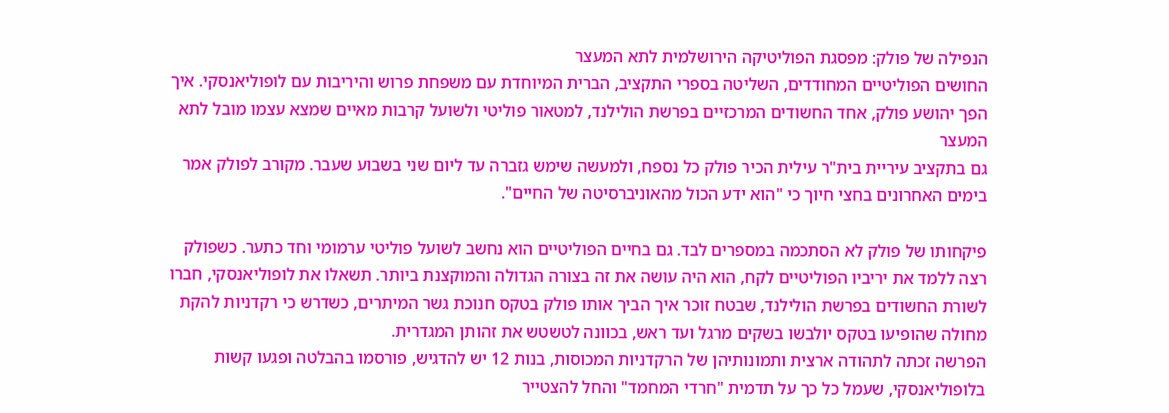הנפילה של פולק: מפסגת הפוליטיקה הירושלמית לתא המעצר
החושים הפוליטיים המחודדים, השליטה בספרי התקציב, הברית המיוחדת עם משפחת פרוש והיריבות עם לופוליאנסקי. איך הפך יהושע פולק, אחד החשודים המרכזיים בפרשת הולילנד, למטאור פוליטי ולשועל קרבות מאיים שמצא עצמו מובל לתא המעצר
גם בתקציב עיריית בית"ר עילית הכיר פולק כל נספח, ולמעשה שימש גזברה עד ליום שני בשבוע שעבר. מקורב לפולק אמר בימים האחרונים בחצי חיוך כי "הוא ידע הכול מהאוניברסיטה של החיים".

פיקחותו של פולק לא הסתכמה במספרים לבד. גם בחיים הפוליטיים הוא נחשב לשועל פוליטי ערמומי וחד כתער. כשפולק רצה ללמד את יריביו הפוליטיים לקח, הוא היה עושה את זה בצורה הגדולה והמוקצנת ביותר. תשאלו את לופוליאנסקי, חברו לשורת החשודים בפרשת הולילנד, שבטח זוכר איך הביך אותו פולק בטקס חנוכת גשר המיתרים, כשדרש כי רקדניות להקת מחולה שהופיעו בטקס יולבשו בשקים מרגל ועד ראש, בכוונה לטשטש את זהותן המגדרית.
הפרשה זכתה לתהודה ארצית ותמונותיהן של הרקדניות המכוסות, בנות 12 יש להדגיש, פורסמו בהבלטה ופגעו קשות בלופוליאנסקי, שעמל כל כך על תדמית "חרדי המחמד" והחל להצטייר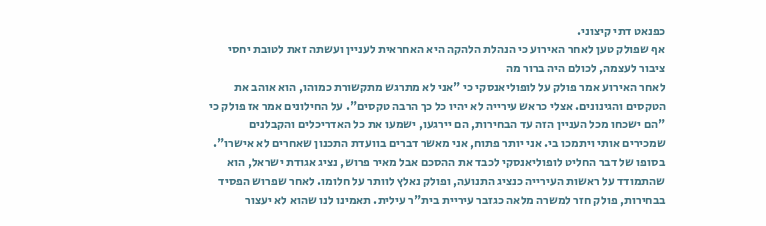כפנאט דתי קיצוני.
אף שפולק טען לאחר האירוע כי הנהלת הלהקה היא האחראית לעניין ועשתה זאת לטובת יחסי ציבור לעצמה, לכולם היה ברור מה
לאחר האירוע אמר פולק על לופוליאנסקי כי "אני לא מתרגש מתקשורת כמוהו, הוא אוהב את הטקסים והגינונים. אצלי כראש עירייה לא יהיו כל כך הרבה טקסים". על החילונים אמר אז פולק כי "הם ישכחו מכל העניין הזה עד הבחירות, הם יירגעו, ישמעו את כל האדריכלים והקבלנים שמכירים אותי ויתמכו בי. אני יותר פתוח, אני מאשר דברים בוועדת התכנון שאחרים לא אישרו".
בסופו של דבר החליט לופוליאנסקי לכבד את ההסכם אבל מאיר פרוש, נציג אגודת ישראל, הוא שהתמודד על ראשות העירייה כנציג התנועה, ופולק נאלץ לוותר על חלומו. לאחר שפרוש הפסיד בבחירות, פולק חזר למשרה מלאה כגזבר עיריית בית"ר עילית. תאמינו לנו שהוא לא יעצור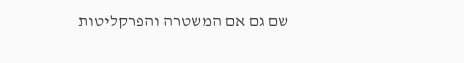שם גם אם המשטרה והפרקליטות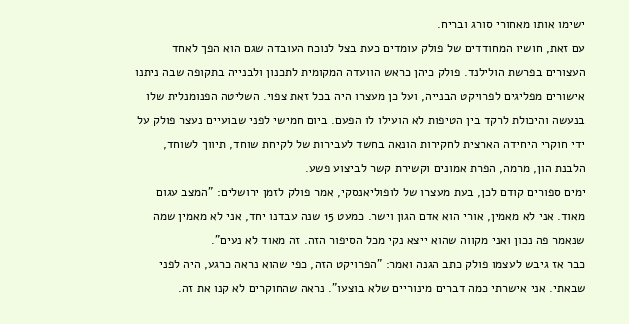ישימו אותו מאחורי סורג ובריח.
עם זאת, חושיו המחודדים של פולק עומדים כעת בצל לנוכח העובדה שגם הוא הפך לאחד העצורים בפרשת הולילנד. פולק כיהן כראש הוועדה המקומית לתכנון ולבנייה בתקופה שבה ניתנו אישורים מפליגים לפרויקט הבנייה, ועל כן מעצרו היה בכל זאת צפוי. השליטה הפנומנלית שלו בנעשה והיכולת לרקד בין הטיפות לא הועילו לו הפעם. ביום חמישי לפני שבועיים נעצר פולק על ידי חוקרי היחידה הארצית לחקירות הונאה בחשד לעבירות של לקיחת שוחד, תיווך לשוחד, הלבנת הון, מרמה, הפרת אמונים וקשירת קשר לביצוע פשע.
ימים ספורים קודם לכן, בעת מעצרו של לופוליאנסקי, אמר פולק לזמן ירושלים: "המצב עגום מאוד. אני לא מאמין, אורי הוא אדם הגון וישר. כמעט 15 שנה עבדנו יחד, אני לא מאמין שמה שנאמר פה נכון ואני מקווה שהוא ייצא נקי מכל הסיפור הזה. זה מאוד לא נעים".
כבר אז גיבש לעצמו פולק כתב הגנה ואמר: "הפרויקט הזה, כפי שהוא נראה כרגע, היה לפני שבאתי. אני אישרתי כמה דברים מינוריים שלא בוצעו". נראה שהחוקרים לא קנו את זה.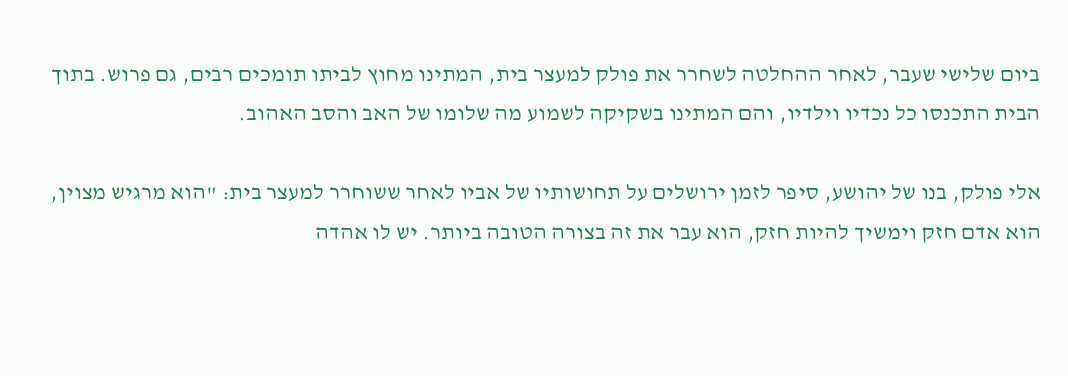ביום שלישי שעבר, לאחר ההחלטה לשחרר את פולק למעצר בית, המתינו מחוץ לביתו תומכים רבים, גם פרוש. בתוך הבית התכנסו כל נכדיו וילדיו, והם המתינו בשקיקה לשמוע מה שלומו של האב והסב האהוב.

אלי פולק, בנו של יהושע, סיפר לזמן ירושלים על תחושותיו של אביו לאחר ששוחרר למעצר בית: "הוא מרגיש מצוין, הוא אדם חזק וימשיך להיות חזק, הוא עבר את זה בצורה הטובה ביותר. יש לו אהדה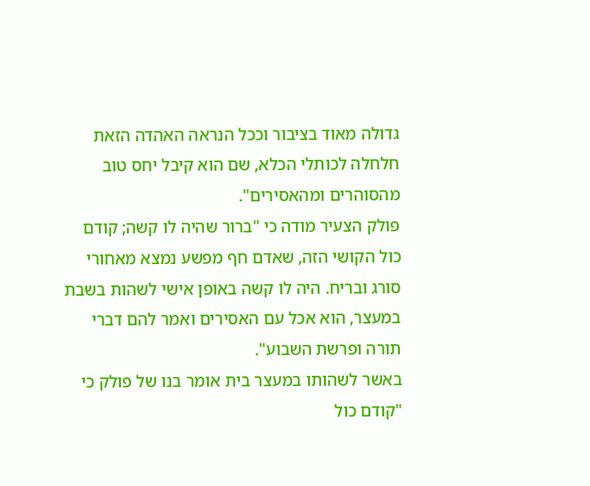גדולה מאוד בציבור וככל הנראה האהדה הזאת חלחלה לכותלי הכלא, שם הוא קיבל יחס טוב מהסוהרים ומהאסירים".
פולק הצעיר מודה כי "ברור שהיה לו קשה; קודם כול הקושי הזה, שאדם חף מפשע נמצא מאחורי סורג ובריח. היה לו קשה באופן אישי לשהות בשבת במעצר, הוא אכל עם האסירים ואמר להם דברי תורה ופרשת השבוע".
באשר לשהותו במעצר בית אומר בנו של פולק כי "קודם כול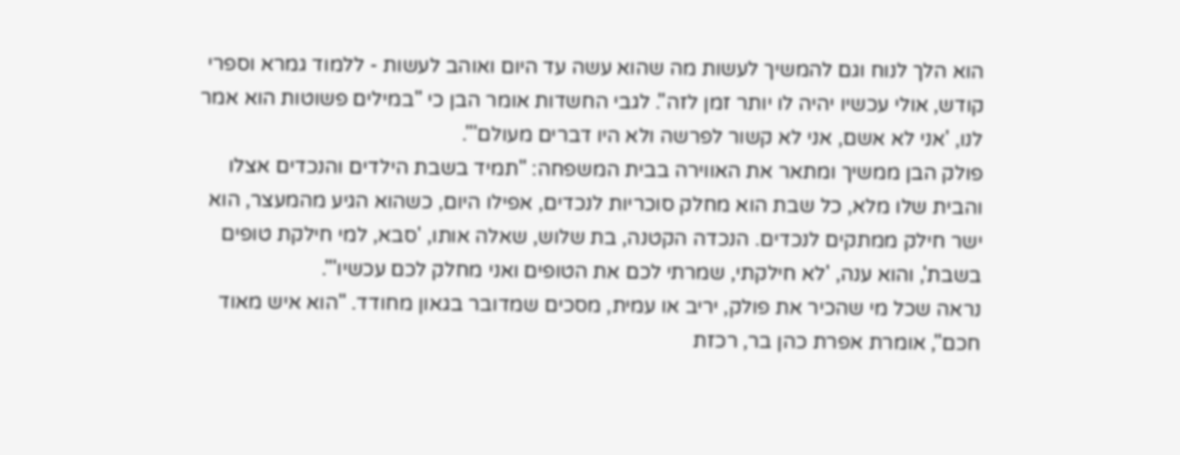הוא הלך לנוח וגם להמשיך לעשות מה שהוא עשה עד היום ואוהב לעשות - ללמוד גמרא וספרי קודש, אולי עכשיו יהיה לו יותר זמן לזה". לגבי החשדות אומר הבן כי "במילים פשוטות הוא אמר לנו, 'אני לא אשם, אני לא קשור לפרשה ולא היו דברים מעולם'".
פולק הבן ממשיך ומתאר את האווירה בבית המשפחה: "תמיד בשבת הילדים והנכדים אצלו והבית שלו מלא, כל שבת הוא מחלק סוכריות לנכדים, אפילו היום, כשהוא הגיע מהמעצר, הוא ישר חילק ממתקים לנכדים. הנכדה הקטנה, בת שלוש, שאלה אותו, 'סבא, למי חילקת טופים בשבת', והוא ענה, 'לא חילקתי, שמרתי לכם את הטופים ואני מחלק לכם עכשיו'".
נראה שכל מי שהכיר את פולק, יריב או עמית, מסכים שמדובר בגאון מחודד. "הוא איש מאוד חכם", אומרת אפרת כהן בר, רכזת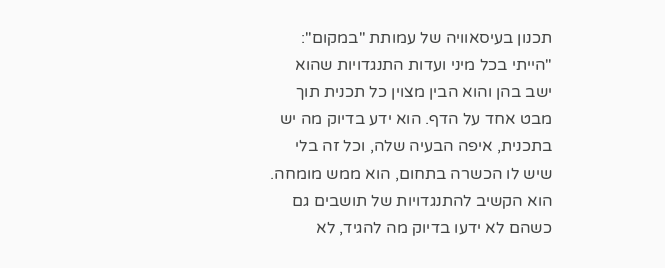תכנון בעיסאוויה של עמותת "במקום": "הייתי בכל מיני ועדות התנגדויות שהוא ישב בהן והוא הבין מצוין כל תכנית תוך מבט אחד על הדף. הוא ידע בדיוק מה יש בתכנית, איפה הבעיה שלה, וכל זה בלי שיש לו הכשרה בתחום, הוא ממש מומחה. הוא הקשיב להתנגדויות של תושבים גם כשהם לא ידעו בדיוק מה להגיד, לא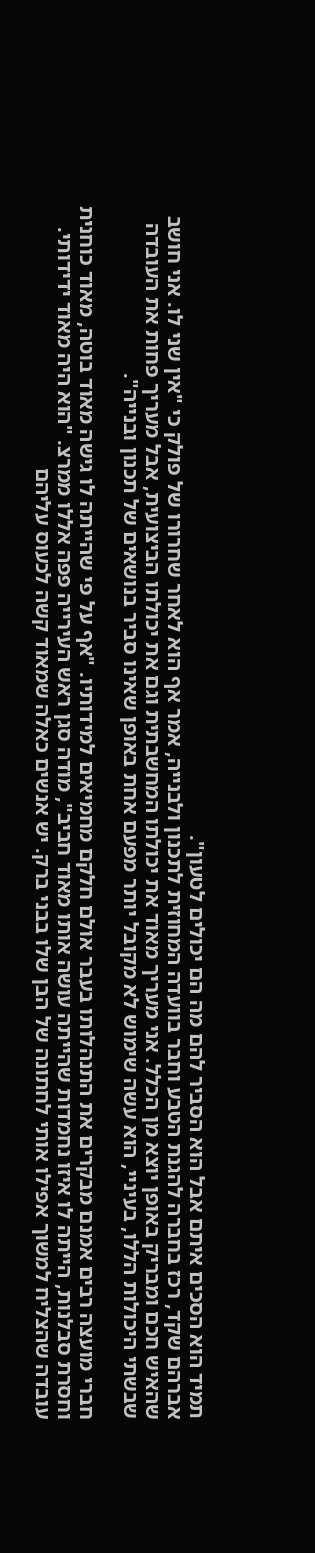תמיד הוא הסכים איתם אבל הוא הסביר להם מה הם יכולים לטעון".
אברהם שקד, רכז בחברה להגנת הטבע וחבר בוועדה המחוזית לתכנון ולבנייה, אמר אף הוא לאחר שחרורו של פולק כי "אין שני לו. אני חושב שהאיש חכם ומבריק באופן יוצא מן הכלל. אני מעריך מאוד את יכולתו המחשבתית וגם את יכולתו הביצועית, אבל מעריך פחות את העובדה שבשתי היכולות הללו, בעיניי, הוא עשה שימוש לא מקובל יותר מפעם אחת באופן שאינו סביר בנושאים של תכנון ובנייה".

חברי מועצה רבים אמנם מבקרים את התנהלותו בעבר אולם חלקם מחמיאים למידותיו. "אף על פי שהייתה לו גישה מאוד בוטה, מאוד כוחנית וחסרת סבלנות, הייתה לו איזו נחמדות שהייתה עושה אותו מאוד חביב", מודה סגן ראש העירייה פפה אללו ממרצ. "הוא היה מאוד ידידותי. עובדה שהצליח למשוך אפילו אותי לחתונה של הבן שלו בבני ברק. יש אנשים כאלה שמאוד קשה לכעוס עליהם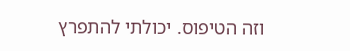וזה הטיפוס. יכולתי להתפרץ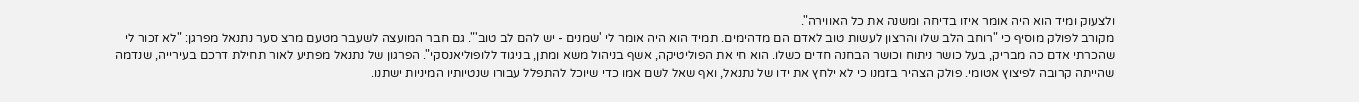ולצעוק ומיד הוא היה אומר איזו בדיחה ומשנה את כל האווירה".
מקורב לפולק מוסיף כי "רוחב הלב שלו והרצון לעשות טוב לאדם הם מדהימים. תמיד הוא היה אומר לי 'שמנים - יש להם לב טוב'". גם חבר המועצה לשעבר מטעם מרצ סער נתנאל מפרגן: "לא זכור לי שהכרתי אדם כה מבריק, בעל כושר ניתוח וכושר הבחנה חדים כשלו. הוא חי את הפוליטיקה, אשף בניהול משא ומתן, בניגוד ללופוליאנסקי". הפרגון של נתנאל מפתיע לאור תחילת דרכם בעירייה, שנדמה שהייתה קרובה לפיצוץ אטומי. פולק הצהיר בזמנו כי לא ילחץ את ידו של נתנאל, ואף שאל לשם אמו כדי שיוכל להתפלל עבורו שנטיותיו המיניות ישתנו.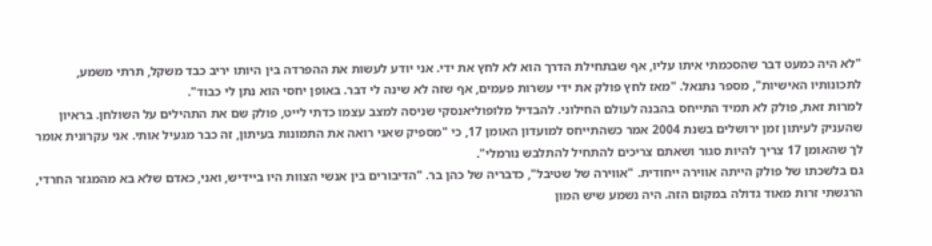"לא היה כמעט דבר שהסכמתי איתו עליו, אף שבתחילת הדרך הוא לא לחץ את ידי. אני יודע לעשות את ההפרדה בין היותו יריב כבד משקל, תרתי משמע, לתכונותיו האישיות", מספר נתנאל. "מאז לחץ פולק את ידי עשרות פעמים, אף שזה לא שינה לי דבר. באופן יחסי הוא נתן לי כבוד".
למרות זאת, פולק לא תמיד התייחס בהבנה לעולם החילוני. להבדיל מלופוליאנסקי שניסה למצב עצמו כדתי לייט, פולק שם את התהילים על השולחן. בראיון שהעניק לעיתון זמן ירושלים בשנת 2004 אמר כשהתייחס למועדון האומן 17, כי "מספיק שאני רואה את התמונות בעיתון, זה כבר מגעיל אותי. אני עקרונית אומר לך שהאומן 17 צריך להיות סגור ושאתם צריכים להתחיל להתלבש נורמלי".
גם בלשכתו של פולק הייתה אווירה ייחודית. "אווירה של שטיבל", כדבריה של כהן בר. "הדיבורים בין אנשי הצוות היו ביידיש, ואני, כאדם שלא בא מהמגזר החרדי, הרגשתי זרות מאוד גדולה במקום הזה. היה נשמע שיש המון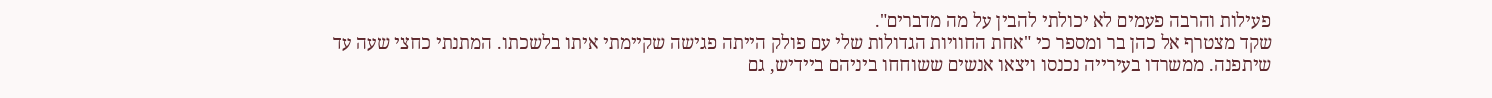פעילות והרבה פעמים לא יכולתי להבין על מה מדברים".
שקד מצטרף אל כהן בר ומספר כי "אחת החוויות הגדולות שלי עם פולק הייתה פגישה שקיימתי איתו בלשכתו. המתנתי כחצי שעה עד שיתפנה. ממשרדו בעירייה נכנסו ויצאו אנשים ששוחחו ביניהם ביידיש, גם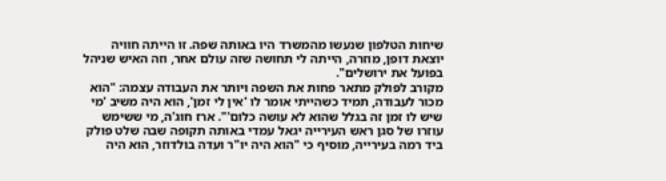שיחות הטלפון שנעשו מהמשרד היו באותה שפה. זו הייתה חוויה יוצאת דופן, מוזרה, הייתה לי תחושה שזה עולם אחר, וזה האיש שניהל בפועל את ירושלים".
מקורב לפולק מתאר פחות את השפה ויותר את העבודה עצמה: "הוא מכור לעבודה, תמיד כשהייתי אומר לו 'אין לי זמן', הוא היה משיב 'מי שיש לו זמן זה בגלל שהוא לא עושה כלום'". ארז חוג'ה, מי ששימש עוזרו של סגן ראש העירייה יגאל עמדי באותה תקופה שבה שלט פולק ביד רמה בעירייה, מוסיף כי "הוא היה יו"ר ועדה בולדוזר, הוא היה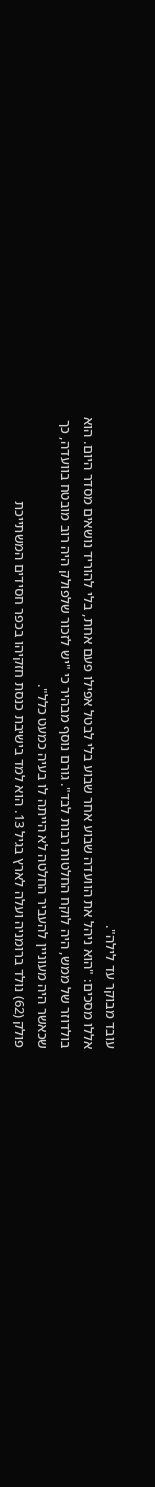עובד מבוקר עד לילה".
אללו מסכים: "הוא ניהל את הוועדה שבוע אחר שבוע בלי לבטל אפילו פעם אחת, בלי להוריד נושאים מסדר היום. הוא בולדוזר של ממש, היה לוקח החלטות רבות לבד". גורם נוסף מבהיר כי "יש לזכור שלפולק היה רוב מובטח בוועדה, כך שכאשר היה מעוניין להעביר החלטה לא הייתה לו בעיה כמעט כלל".
פולק (62) נולד ברומניה ועלה לארץ בגיל 13. הוא למד בישיבת כנסת חזקיהו בכפר חסידים המשתייכת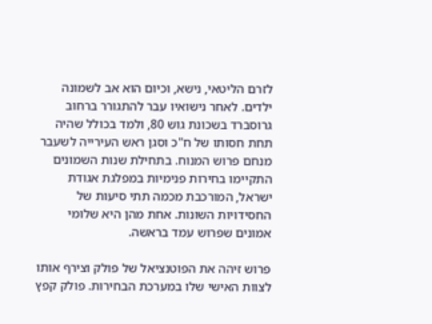לזרם הליטאי, נישא, וכיום הוא אב לשמונה ילדים. לאחר נישואיו עבר להתגורר ברחוב גרוסברד בשכונת גוש 80, ולמד בכולל שהיה תחת חסותו של ח"כ וסגן ראש העירייה לשעבר מנחם פרוש המנוח. בתחילת שנות השמונים התקיימו בחירות פנימיות במפלגת אגודת ישראל, המורכבת מכמה תתי סיעות של החסידויות השונות. אחת מהן היא שלומי אמונים שפרוש עמד בראשה.

פרוש זיהה את הפוטנציאל של פולק וצירף אותו לצוות האישי שלו במערכת הבחירות. פולק קפץ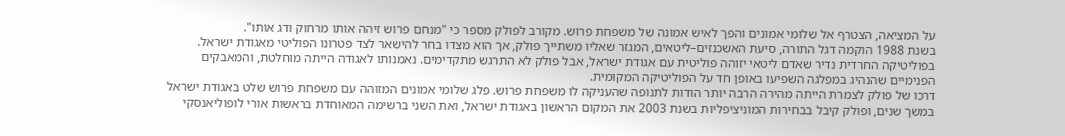על המציאה, הצטרף אל שלומי אמונים והפך לאיש אמונה של משפחת פרוש. מקורב לפולק מספר כי "מנחם פרוש זיהה אותו מרחוק ודג אותו".
בשנת 1988 הוקמה דגל התורה, סיעת האשכנזים–ליטאים, המגזר שאליו משתייך פולק, אך הוא מצדו בחר להישאר לצד פטרונו הפוליטי מאגודת ישראל. בפוליטיקה החרדית נדיר שאדם ליטאי יזוהה פוליטית עם אגודת ישראל, אבל פולק לא התרגש מתקדימים. נאמנותו לאגודה הייתה מוחלטת, והמאבקים הפנימיים שהנהיג במפלגה השפיעו באופן חד על הפוליטיקה המקומית.
דרכו של פולק לצמרת הייתה מהירה הרבה יותר הודות לתנופה שהעניקה לו משפחת פרוש. פלג שלומי אמונים המזוהה עם משפחת פרוש שלט באגודת ישראל במשך שנים, ופולק קיבל בבחירות המוניציפליות בשנת 2003 את המקום הראשון באגודת ישראל, ואת השני ברשימה המאוחדת בראשות אורי לופוליאנסקי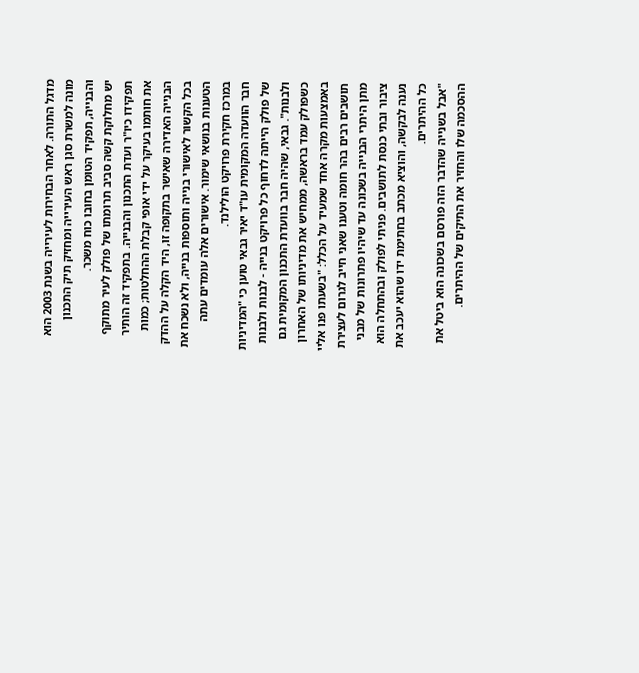מדגל התורה. לאחר הבחירות לעירייה בשנת 2003 הוא מונה למשרת סגן ראש העירייה ומחזיק תיק התכנון והבנייה, תפקיד הטומן בחובו כוח משכר.
יש מחלוקת קשה סביב תרומתו של פולק לעיר מתוקף תפקידו כיו"ר ועדת התכנון והבנייה. בתפקיד זה הותיר את חותמו בעיקר על ידי אופי קבלת ההחלטות; כמות הבנייה האדירה שאישר בתקופה זו, היד הקלה על ההדק בכל הקשור לאישורי בנייה ותוספות בנייה, ולא נשכח את הטענות בנושאי שימור. אישורים אלה עומדים עתה במרכז חקירת פרויקט הולילנד.
חבר הוועדה המקומית עו"ד יאיר גבאי טוען כי "המדיניות של פולק הייתה לדחוף כל פרויקט בנייה - לבנות ולבנות ולבנות". גבאי, שהיה חבר בוועדת התכנון המקומית גם כשפולק עמד בראשה, ממחיש את מדיניותו של האחרון באמצעות מקרה אחד שמעיד על הכלל: "בשעתו פנו אליי תושבים רבים בהר חומה וטענו שאני חייב לגרום לעצירת מתן היתרי הבנייה בשכונה עד שיהיו פתרונות של מבני ציבור ובתי כנסת לתושבים. פניתי לפולק ובהתחלה הוא נענה לבקשה, והוציא מכתב בחתימת ידו שהוא יעכב את כל ההיתרים.
"אבל בשנייה שהדבר הזה פורסם בשכונה הוא ביטל את ההסכמה שלו והחזיר את התיקים של ההיתרים.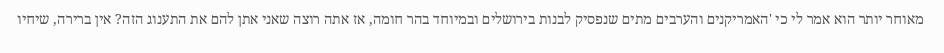מאוחר יותר הוא אמר לי כי 'האמריקנים והערבים מתים שנפסיק לבנות בירושלים ובמיוחד בהר חומה, אז אתה רוצה שאני אתן להם את התענוג הזה? אין ברירה, שיחיו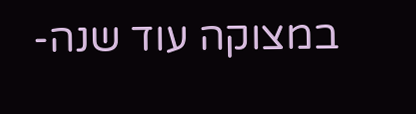במצוקה עוד שנה-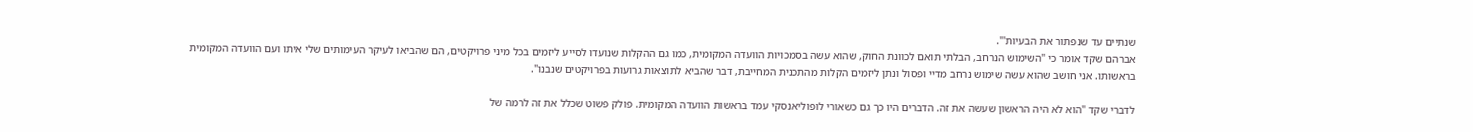שנתיים עד שנפתור את הבעיות'".
אברהם שקד אומר כי "השימוש הנרחב, הבלתי תואם לכוונת החוק, שהוא עשה בסמכויות הוועדה המקומית, כמו גם ההקלות שנועדו לסייע ליזמים בכל מיני פרויקטים, הם שהביאו לעיקר העימותים שלי איתו ועם הוועדה המקומית בראשותו. אני חושב שהוא עשה שימוש נרחב מדיי ופסול ונתן ליזמים הקלות מהתכנית המחייבת, דבר שהביא לתוצאות גרועות בפרויקטים שנבנו".

לדברי שקד "הוא לא היה הראשון שעשה את זה. הדברים היו כך גם כשאורי לופוליאנסקי עמד בראשות הוועדה המקומית. פולק פשוט שכלל את זה לרמה של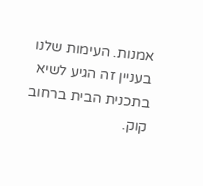אמנות. העימות שלנו בעניין זה הגיע לשיא בתכנית הבית ברחוב קוק.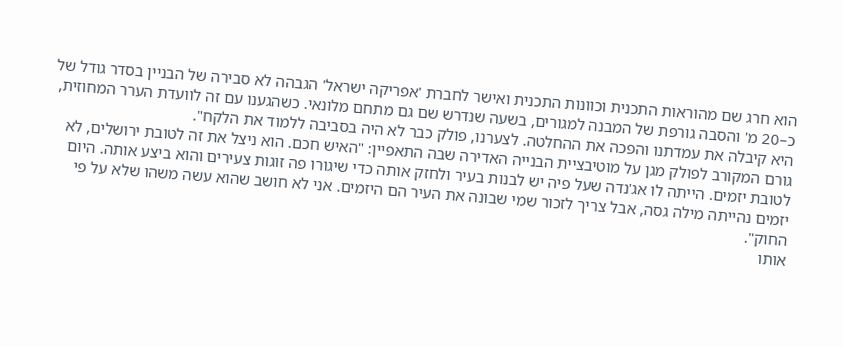הוא חרג שם מהוראות התכנית וכוונות התכנית ואישר לחברת 'אפריקה ישראל' הגבהה לא סבירה של הבניין בסדר גודל של כ–20 מ' והסבה גורפת של המבנה למגורים, בשעה שנדרש שם גם מתחם מלונאי. כשהגענו עם זה לוועדת הערר המחוזית, היא קיבלה את עמדתנו והפכה את ההחלטה. לצערנו, פולק כבר לא היה בסביבה ללמוד את הלקח".
גורם המקורב לפולק מגן על מוטיבציית הבנייה האדירה שבה התאפיין: "האיש חכם. הוא ניצל את זה לטובת ירושלים, לא לטובת יזמים. הייתה לו אג'נדה שעל פיה יש לבנות בעיר ולחזק אותה כדי שיגורו פה זוגות צעירים והוא ביצע אותה. היום יזמים נהייתה מילה גסה, אבל צריך לזכור שמי שבונה את העיר הם היזמים. אני לא חושב שהוא עשה משהו שלא על פי החוק".
אותו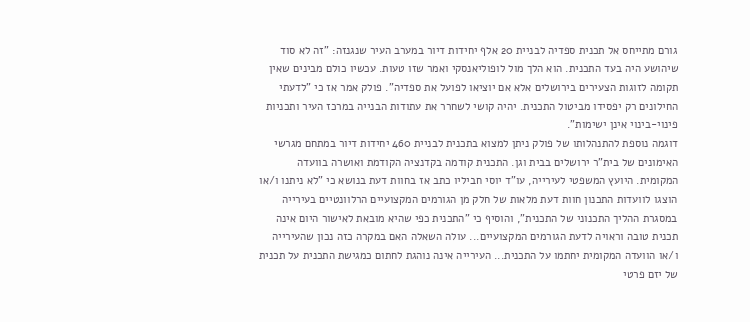גורם מתייחס אל תכנית ספדיה לבניית 20 אלף יחידות דיור במערב העיר שנגנזה: "זה לא סוד שיהושע היה בעד התכנית. הוא הלך מול לופוליאנסקי ואמר שזו טעות. עכשיו כולם מבינים שאין תקומה לזוגות הצעירים בירושלים אלא אם יוציאו לפועל את ספדיה". פולק אמר אז כי "לדעתי החילונים רק יפסידו מביטול התכנית. יהיה קושי לשחרר את עתודות הבנייה במרכז העיר ותכניות פינוי-בינוי אינן ישימות".
דוגמה נוספת להתנהלותו של פולק ניתן למצוא בתכנית לבניית 460 יחידות דיור במתחם מגרשי האימונים של בית"ר ירושלים בבית וגן. התכנית קודמה בקדנציה הקודמת ואושרה בוועדה המקומית. היועץ המשפטי לעירייה, עו"ד יוסי חביליו כתב אז בחוות דעת בנושא כי "לא ניתנו ו/או הוצגו לוועדות התכנון חוות דעת מלאות של חלק מן הגורמים המקצועיים הרלוונטיים בעירייה במסגרת ההליך התכנוני של התכנית", והוסיף כי "התכנית כפי שהיא מובאת לאישור היום אינה תכנית טובה וראויה לדעת הגורמים המקצועיים... עולה השאלה האם במקרה כזה נכון שהעירייה ו/או הוועדה המקומית יחתמו על התכנית... העירייה אינה נוהגת לחתום כמגישת התכנית על תכנית של יזם פרטי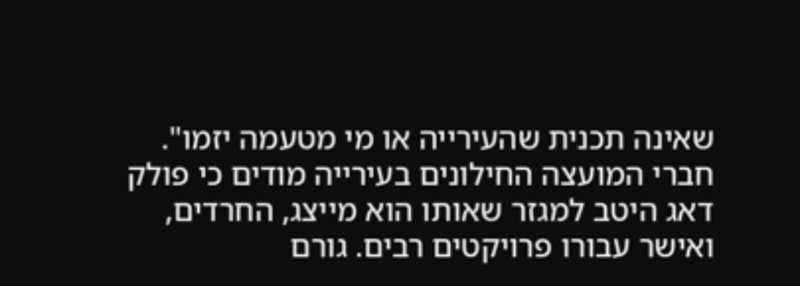שאינה תכנית שהעירייה או מי מטעמה יזמו".
חברי המועצה החילונים בעירייה מודים כי פולק דאג היטב למגזר שאותו הוא מייצג, החרדים, ואישר עבורו פרויקטים רבים. גורם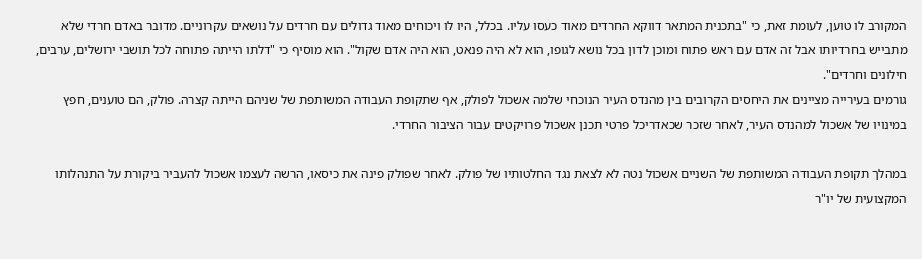המקורב לו טוען, לעומת זאת, כי "בתכנית המתאר דווקא החרדים מאוד כעסו עליו. בכלל, היו לו ויכוחים מאוד גדולים עם חרדים על נושאים עקרוניים. מדובר באדם חרדי שלא מתבייש בחרדיותו אבל זה אדם עם ראש פתוח ומוכן לדון בכל נושא לגופו, הוא לא היה פנאט, הוא היה אדם שקול". הוא מוסיף כי "דלתו הייתה פתוחה לכל תושבי ירושלים, ערבים, חילונים וחרדים".
גורמים בעירייה מציינים את היחסים הקרובים בין מהנדס העיר הנוכחי שלמה אשכול לפולק, אף שתקופת העבודה המשותפת של שניהם הייתה קצרה. פולק, הם טוענים, חפץ במינויו של אשכול למהנדס העיר, לאחר שזכר שכאדריכל פרטי תכנן אשכול פרויקטים עבור הציבור החרדי.

במהלך תקופת העבודה המשותפת של השניים אשכול נטה לא לצאת נגד החלטותיו של פולק. לאחר שפולק פינה את כיסאו, הרשה לעצמו אשכול להעביר ביקורת על התנהלותו המקצועית של יו"ר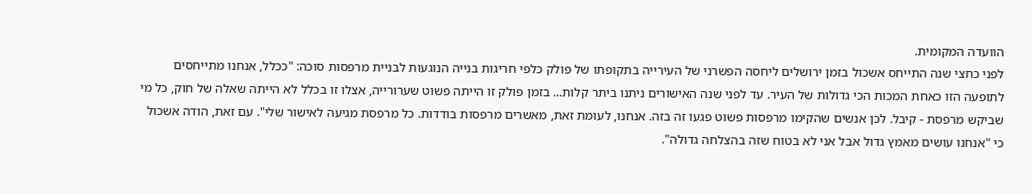הוועדה המקומית.
לפני כחצי שנה התייחס אשכול בזמן ירושלים ליחסה הפשרני של העירייה בתקופתו של פולק כלפי חריגות בנייה הנוגעות לבניית מרפסות סוכה: "ככלל, אנחנו מתייחסים לתופעה הזו כאחת המכות הכי גדולות של העיר. עד לפני שנה האישורים ניתנו ביתר קלות... בזמן פולק זו הייתה פשוט שערורייה, אצלו זו בכלל לא הייתה שאלה של חוק, כל מי שביקש מרפסת - קיבל. לכן אנשים שהקימו מרפסות פשוט פגעו זה בזה. אנחנו, לעומת זאת, מאשרים מרפסות בודדות. כל מרפסת מגיעה לאישור שלי". עם זאת, הודה אשכול כי "אנחנו עושים מאמץ גדול אבל אני לא בטוח שזה בהצלחה גדולה".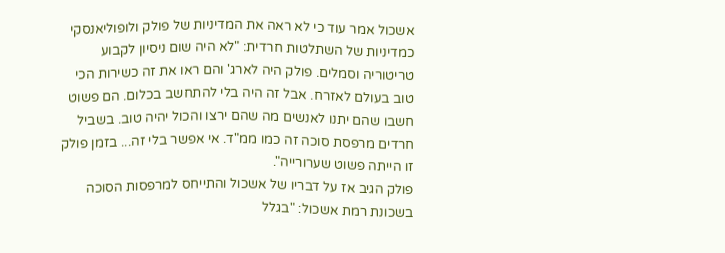אשכול אמר עוד כי לא ראה את המדיניות של פולק ולופוליאנסקי כמדיניות של השתלטות חרדית: "לא היה שום ניסיון לקבוע טריטוריה וסמלים. פולק היה לארג' והם ראו את זה כשירות הכי טוב בעולם לאזרח. אבל זה היה בלי להתחשב בכלום. הם פשוט חשבו שהם יתנו לאנשים מה שהם ירצו והכול יהיה טוב. בשביל חרדים מרפסת סוכה זה כמו ממ"ד. אי אפשר בלי זה... בזמן פולק זו הייתה פשוט שערורייה".
פולק הגיב אז על דבריו של אשכול והתייחס למרפסות הסוכה בשכונת רמת אשכול: "בגלל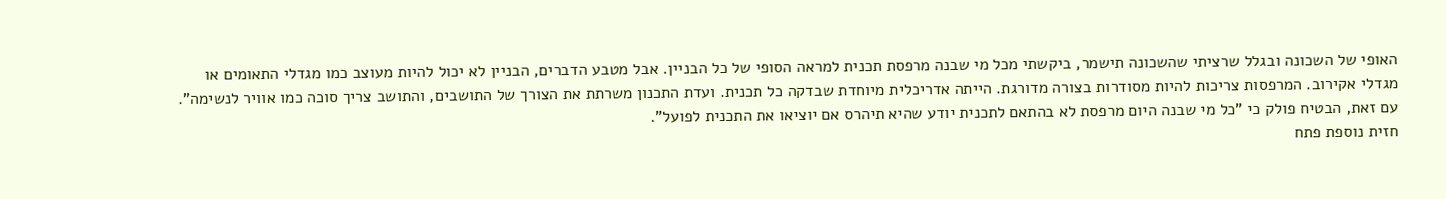האופי של השכונה ובגלל שרציתי שהשכונה תישמר, ביקשתי מכל מי שבנה מרפסת תכנית למראה הסופי של כל הבניין. אבל מטבע הדברים, הבניין לא יכול להיות מעוצב כמו מגדלי התאומים או מגדלי אקירוב. המרפסות צריכות להיות מסודרות בצורה מדורגת. הייתה אדריכלית מיוחדת שבדקה כל תכנית. ועדת התכנון משרתת את הצורך של התושבים, והתושב צריך סוכה כמו אוויר לנשימה". עם זאת, הבטיח פולק כי "כל מי שבנה היום מרפסת לא בהתאם לתכנית יודע שהיא תיהרס אם יוציאו את התכנית לפועל".
חזית נוספת פתח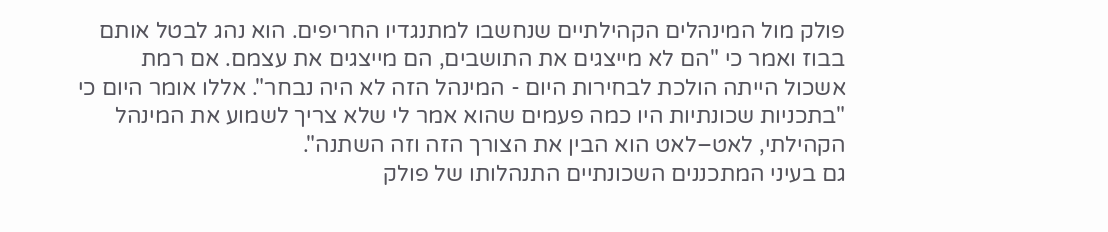פולק מול המינהלים הקהילתיים שנחשבו למתנגדיו החריפים. הוא נהג לבטל אותם בבוז ואמר כי "הם לא מייצגים את התושבים, הם מייצגים את עצמם. אם רמת אשכול הייתה הולכת לבחירות היום - המינהל הזה לא היה נבחר". אללו אומר היום כי "בתכניות שכונתיות היו כמה פעמים שהוא אמר לי שלא צריך לשמוע את המינהל הקהילתי, לאט–לאט הוא הבין את הצורך הזה וזה השתנה".
גם בעיני המתכננים השכונתיים התנהלותו של פולק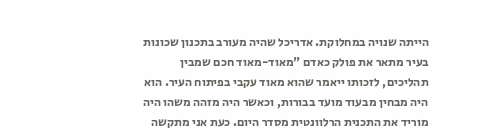הייתה שנויה במחלוקת. אדריכל שהיה מעורב בתכנון שכונות בעיר מתאר את פולק כאדם "מאוד-מאוד חכם שמבין תהליכים, לזכותו ייאמר שהוא מאוד עקבי בפיתוח העיר. הוא היה מבחין מבעוד מועד בבורות, וכאשר היה מזהה משהו היה מוריד את התכנית הרלוונטית מסדר היום. כעת אני מתקשה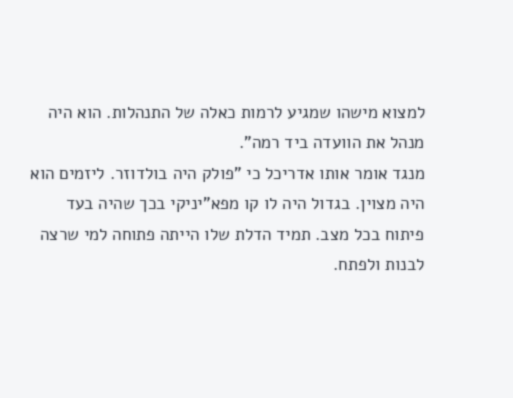למצוא מישהו שמגיע לרמות כאלה של התנהלות. הוא היה מנהל את הוועדה ביד רמה".
מנגד אומר אותו אדריכל כי "פולק היה בולדוזר. ליזמים הוא היה מצוין. בגדול היה לו קו מפא"יניקי בכך שהיה בעד פיתוח בכל מצב. תמיד הדלת שלו הייתה פתוחה למי שרצה לבנות ולפתח.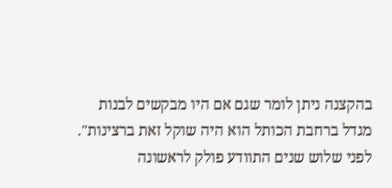בהקצנה ניתן לומר שגם אם היו מבקשים לבנות מגדל ברחבת הכותל הוא היה שוקל זאת ברצינות".
לפני שלוש שנים התוודע פולק לראשונה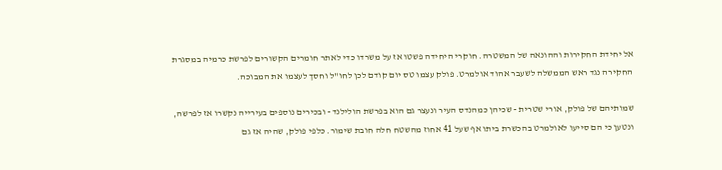אל יחידת החקירות וההונאה של המשטרה. חוקרי היחידה פשטו אז על משרדו כדי לאתר חומרים הקשורים לפרשת כרמיה במסגרת החקירה נגד ראש הממשלה לשעבר אהוד אולמרט. פולק עצמו טס יום קודם לכן לחו"ל וחסך לעצמו את המבוכה.

שמותיהם של פולק, אורי שטרית - שכיהן כמהנדס העיר ונעצר גם הוא בפרשת הולילנד - ובכירים נוספים בעירייה נקשרו אז לפרשה, ונטען כי הם סייעו לאולמרט בהכשרת ביתו אף שעל 41 אחוז מהשטח חלה חובת שימור. כלפי פולק, שהיה אז גם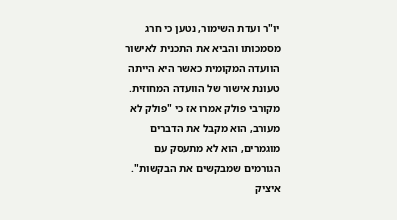יו"ר ועדת השימור, נטען כי חרג מסמכותו והביא את התכנית לאישור הוועדה המקומית כאשר היא הייתה טעונת אישור של הוועדה המחוזית. מקורבי פולק אמרו אז כי "פולק לא מעורב, הוא מקבל את הדברים מוגמרים, הוא לא מתעסק עם הגורמים שמבקשים את הבקשות".
איציק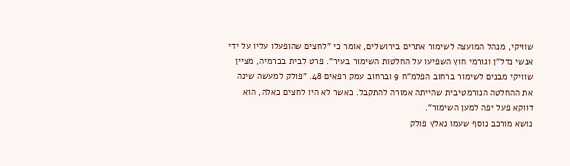שוויקי, מנהל המועצה לשימור אתרים בירושלים, אומר כי "לחצים שהופעלו עליו על ידי אנשי נדל"ן וגורמי חוץ השפיעו על החלטות השימור בעיר". פרט לבית בכרמיה, מציין שוויקי מבנים לשימור ברחוב הפלמ"ח 9 וברחוב עמק רפאים 48. "פולק למעשה שינה את ההחלטה הנורמטיבית שהייתה אמורה להתקבל. כאשר לא היו לחצים כאלה, הוא דווקא פעל יפה למען השימור".
נושא מורכב נוסף שעמו נאלץ פולק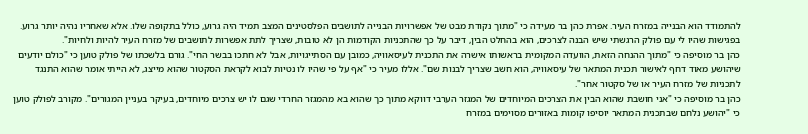להתמודד הוא הבנייה במזרח העיר. אפרת כהן בר מעידה כי "מתוך נקודת מבט של אפשרויות הבנייה לתושבים הפלסטינים המצב תמיד היה גרוע, כולל בתקופה שלו. אלא שאחריו נהיה יותר גרוע. בפגישות שהיו לי עם פולק הרגשתי שיש הבנה לצרכים, הוא בהחלט הבין, דיבר על כך שהתכניות הקודמות הן לא טובות, שצריך לתת אפשרות לתושבים של מזרח העיר להיות ולחיות".
כהן בר מוסיפה כי "מתוך ההנחה הזאת, הוועדה המקומית בראשותו אישרה את התכנית לעיסאוויה, כמובן עם הסתייגויות, אבל לא חתכו בבשר החי". גורם בלשכתו של פולק טוען כי "כולם יודעים שיהושע מאוד דחף לאישור תכנית המתאר של עיסאוויה, הוא חשב שצריך לבנות שם". אללו מעיר כי "אף על פי שהיו לו נטיות לבוא לקראת הסקטור שהוא מייצג, לא הייתי אומר שהוא התנגד לתכניות של מזרח העיר או של סקטור אחר".
כהן בר מוסיפה כי "אני חושבת שהוא הבין את הצרכים המיוחדים של המגזר הערבי דווקא מתוך כך שהוא בא מהמגזר החרדי שגם לו יש צרכים מיוחדים, בעיקר בעניין המגורים". מקורב לפולק טוען כי "יהושע נלחם שבתכנית המתאר יוסיפו קומות באזורים מסוימים במזרח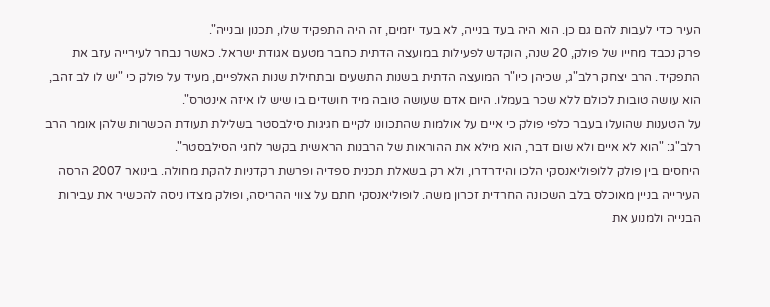העיר כדי לעבות להם גם כן. הוא היה בעד בנייה, לא בעד יזמים, זה היה התפקיד שלו, תכנון ובנייה".
פרק נכבד מחייו של פולק, 20 שנה, הוקדש לפעילות במועצה הדתית כחבר מטעם אגודת ישראל. כאשר נבחר לעירייה עזב את התפקיד. הרב יצחק רלב"ג, שכיהן כיו"ר המועצה הדתית בשנות התשעים ובתחילת שנות האלפיים, מעיד על פולק כי "יש לו לב זהב, הוא עושה טובות לכולם ללא שכר בעמלו. היום אדם שעושה טובה מיד חושדים בו שיש לו איזה אינטרס".
על הטענות שהועלו בעבר כלפי פולק כי איים על אולמות שהתכוונו לקיים חגיגות סילבסטר בשלילת תעודת הכשרות שלהן אומר הרב רלב"ג: "הוא לא איים ולא שום דבר, הוא מילא את ההוראות של הרבנות הראשית בקשר לחגי הסילבסטר".
היחסים בין פולק ללופוליאנסקי הלכו והידרדרו, ולא רק בשאלת תכנית ספדיה ופרשת רקדניות להקת מחולה. בינואר 2007 הרסה העירייה בניין מאוכלס בלב השכונה החרדית זכרון משה. לופוליאנסקי חתם על צווי ההריסה, ופולק מצדו ניסה להכשיר את עבירות הבנייה ולמנוע את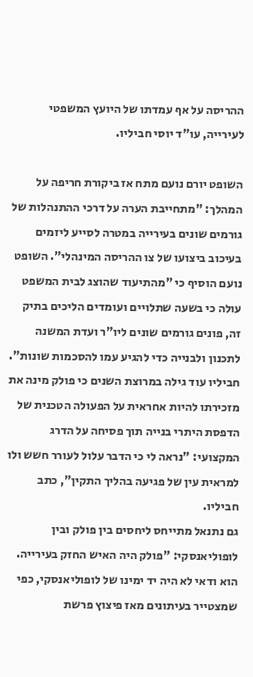ההריסה על אף עמדתו של היועץ המשפטי לעירייה, עו"ד יוסי חביליו.

השופט יורם נועם מתח אז ביקורת חריפה על המהלך: "מתחייבת הערה על דרכי ההתנהלות של גורמים שונים בעירייה במטרה לסייע ליזמים בעיכוב ביצועו של צו ההריסה המינהלי". השופט נועם הוסיף כי "מהתיעוד שהוצג לבית המשפט עולה כי בשעה שתלויים ועומדים הליכים בתיק זה, פונים גורמים שונים ליו"ר ועדת המשנה לתכנון ולבנייה כדי להגיע עמו להסכמות שונות".
חביליו עוד גילה במרוצת השנים כי פולק מינה את מזכירתו להיות אחראית על הפעולה הטכנית של הדפסת היתרי בנייה תוך פסיחה על הדרג המקצועי: "נראה לי כי הדבר עלול לעורר חשש ולו למראית עין של פגיעה בהליך התקין", כתב חביליו.
גם נתנאל מתייחס ליחסים בין פולק ובין לופוליאנסקי: "פולק היה האיש החזק בעירייה. הוא ודאי לא היה יד ימינו של לופוליאנסקי, כפי שמצטייר בעיתונים מאז פיצוץ פרשת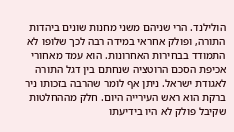הולילנד. הרי שניהם משני מחנות שונים ביהדות התורה, ופולק אחראי במידה רבה לכך שלופו לא התמודד בבחירות האחרונות. הוא עמד מאחורי אכיפת הסכם הרוטציה שנחתם בין דגל התורה לאגודת ישראל. ניתן אף לומר שהרבה בזכותו ניר ברקת הוא ראש העירייה היום. חלק מההחלטות שקיבל פולק לא היו בידיעתו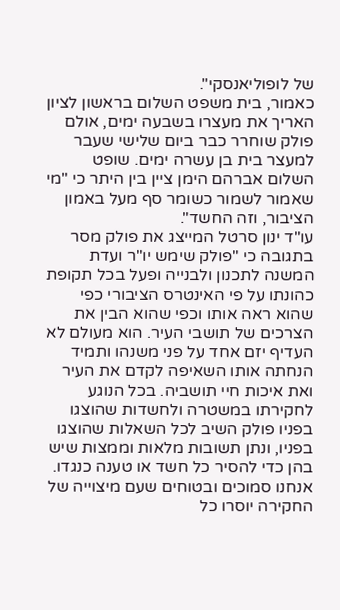של לופוליאנסקי".
כאמור, בית משפט השלום בראשון לציון האריך את מעצרו בשבעה ימים, אולם פולק שוחרר כבר ביום שלישי שעבר למעצר בית בן עשרה ימים. שופט השלום אברהם הימן ציין בין היתר כי "מי שאמור לשמור כשומר סף מעל באמון הציבור, וזה החשד".
עו"ד ינון סרטל המייצג את פולק מסר בתגובה כי "פולק שימש יו"ר ועדת המשנה לתכנון ולבנייה ופעל בכל תקופת כהונתו על פי האינטרס הציבורי כפי שהוא ראה אותו וכפי שהוא הבין את הצרכים של תושבי העיר. הוא מעולם לא העדיף יזם אחד על פני משנהו ותמיד הנחתה אותו השאיפה לקדם את העיר ואת איכות חיי תושביה. בכל הנוגע לחקירתו במשטרה ולחשדות שהוצגו בפניו פולק השיב לכל השאלות שהוצגו בפניו, ונתן תשובות מלאות וממצות שיש בהן כדי להסיר כל חשד או טענה כנגדו. אנחנו סמוכים ובטוחים שעם מיצוייה של החקירה יוסרו כל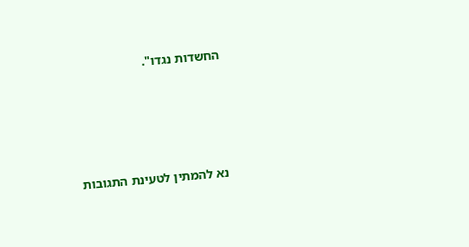החשדות נגדו".








נא להמתין לטעינת התגובות